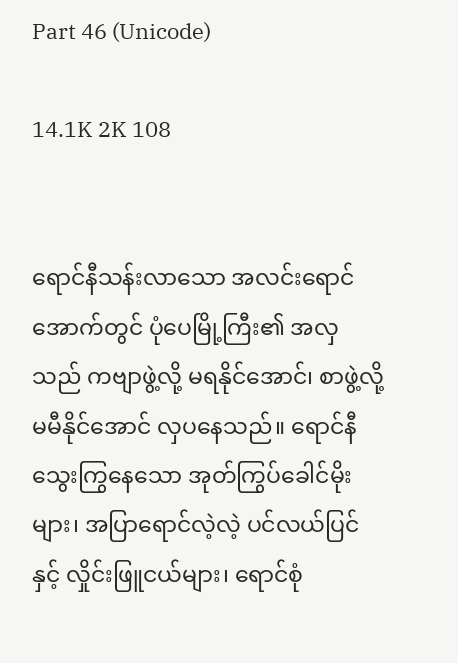Part 46 (Unicode)

14.1K 2K 108


ရောင်နီသန်းလာသော အလင်းရောင်အောက်တွင် ပုံပေမြို့ကြီး၏ အလှသည် ကဗျာဖွဲ့လို့ မရနိုင်အောင်၊ စာဖွဲ့လို့မမီနိုင်အောင် လှပနေသည်။ ရောင်နီသွေးကြွနေသော အုတ်ကြွပ်ခေါင်မိုးများ၊ အပြာရောင်လဲ့လဲ့ ပင်လယ်ပြင်နှင့် လှိုင်းဖြူငယ်များ၊ ရောင်စုံ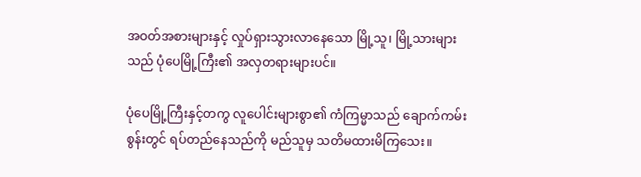အဝတ်အစားများနှင့် လှုပ်ရှားသွားလာနေသော မြို့သူ၊ မြို့သားများသည် ပုံပေမြို့ကြီး၏ အလှတရားများပင်။

ပုံပေမြို့ကြီးနှင့်တကွ လူပေါင်းများစွာ၏ ကံကြမ္မာသည် ချောက်ကမ်းစွန်းတွင် ရပ်တည်နေသည်ကို မည်သူမှ သတိမထားမိကြသေး။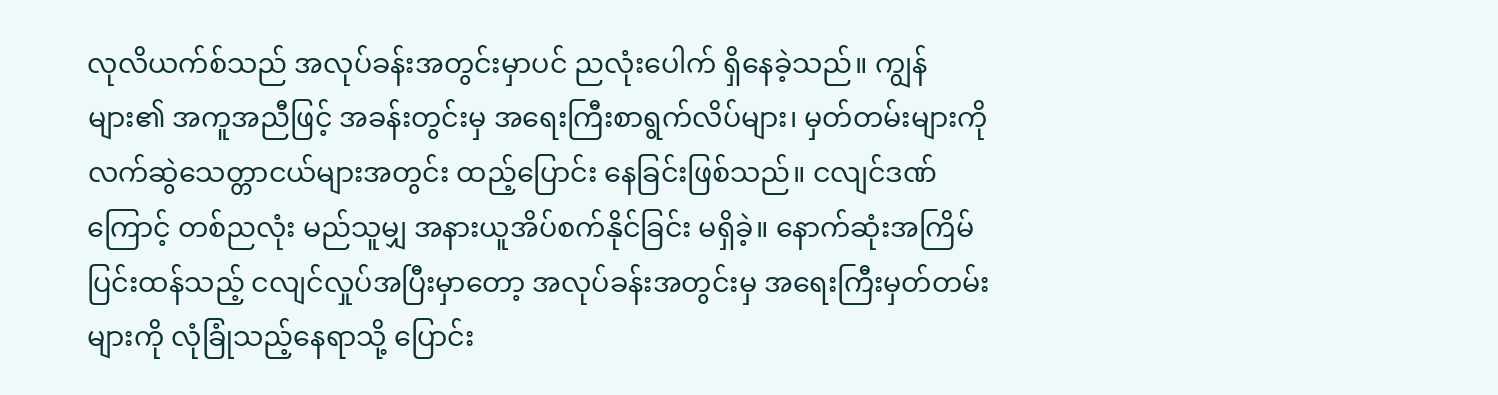လုလိယက်စ်သည် အလုပ်ခန်းအတွင်းမှာပင် ညလုံးပေါက် ရှိနေခဲ့သည်။ ကျွန်များ၏ အကူအညီဖြင့် အခန်းတွင်းမှ အရေးကြီးစာရွက်လိပ်များ၊ မှတ်တမ်းများကို လက်ဆွဲသေတ္တာငယ်များအတွင်း ထည့်ပြောင်း နေခြင်းဖြစ်သည်။ ငလျင်ဒဏ်ကြောင့် တစ်ညလုံး မည်သူမျှ အနားယူအိပ်စက်နိုင်ခြင်း မရှိခဲ့။ နောက်ဆုံးအကြိမ် ပြင်းထန်သည့် ငလျင်လှုပ်အပြီးမှာတော့ အလုပ်ခန်းအတွင်းမှ အရေးကြီးမှတ်တမ်းများကို လုံခြုံသည့်နေရာသို့ ပြောင်း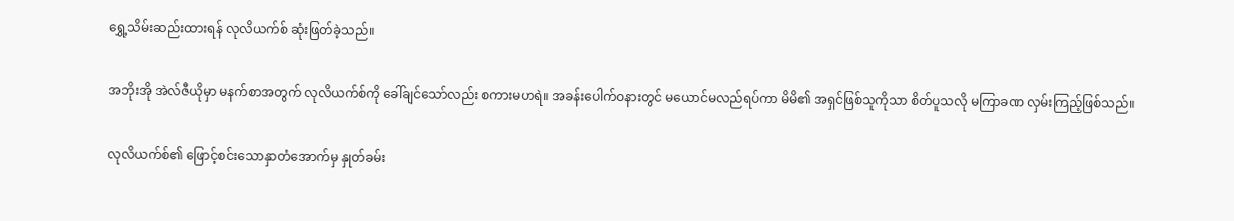ရွှေ့သိမ်းဆည်းထားရန် လုလိယက်စ် ဆုံးဖြတ်ခဲ့သည်။

အဘိုးအို အဲလ်ဇီယိုမှာ မနက်စာအတွက် လုလိယက်စ်ကို ခေါ်ချင်သော်လည်း စကားမဟရဲ။ အခန်းပေါက်ဝနားတွင် မယောင်မလည်ရပ်ကာ မိမိ၏ အရှင်ဖြစ်သူကိုသာ စိတ်ပူသလို မကြာခဏ လှမ်းကြည့်ဖြစ်သည်။

လုလိယက်စ်၏ ဖြောင့်စင်းသောနှာတံအောက်မှ နှုတ်ခမ်း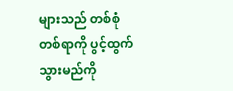များသည် တစ်စုံတစ်ရာကို ပွင့်ထွက်သွားမည်ကို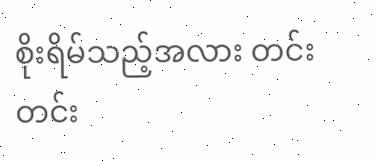စိုးရိမ်သည့်အလား တင်းတင်း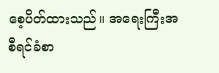စေ့ပိတ်ထားသည်။ အရေးကြီးအစီရင်ခံစာ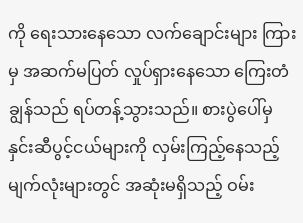ကို ရေးသားနေသော လက်ချောင်းများ ကြားမှ အဆက်မပြတ် လှုပ်ရှားနေသော ကြေးတံချွန်သည် ရပ်တန့်သွားသည်။ စားပွဲပေါ်မှ နှင်းဆီပွင့်ငယ်များကို လှမ်းကြည့်နေသည့် မျက်လုံးများတွင် အဆုံးမရှိသည့် ဝမ်း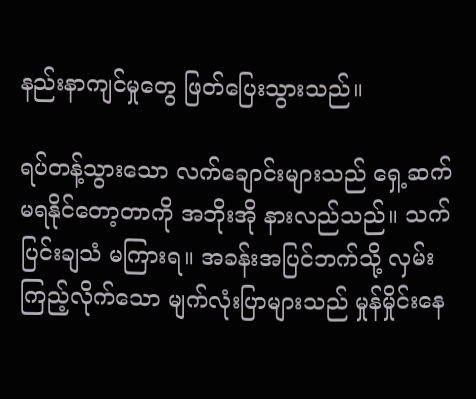နည်းနာကျင်မှုတွေ ဖြတ်ပြေးသွားသည်။

ရပ်တန့်သွားသော လက်ချောင်းများသည် ရှေ့ဆက်မရနိုင်တော့တာကို အဘိုးအို နားလည်သည်။ သက်ပြင်းချသံ မကြားရ။ အခန်းအပြင်ဘက်သို့ လှမ်းကြည့်လိုက်သော မျက်လုံးပြာများသည် မှုန်မှိုင်းနေ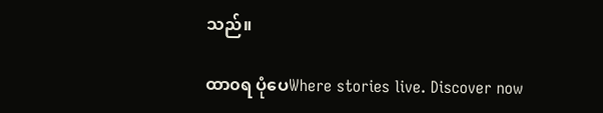သည်။

ထာ၀ရ ပုံပေWhere stories live. Discover now